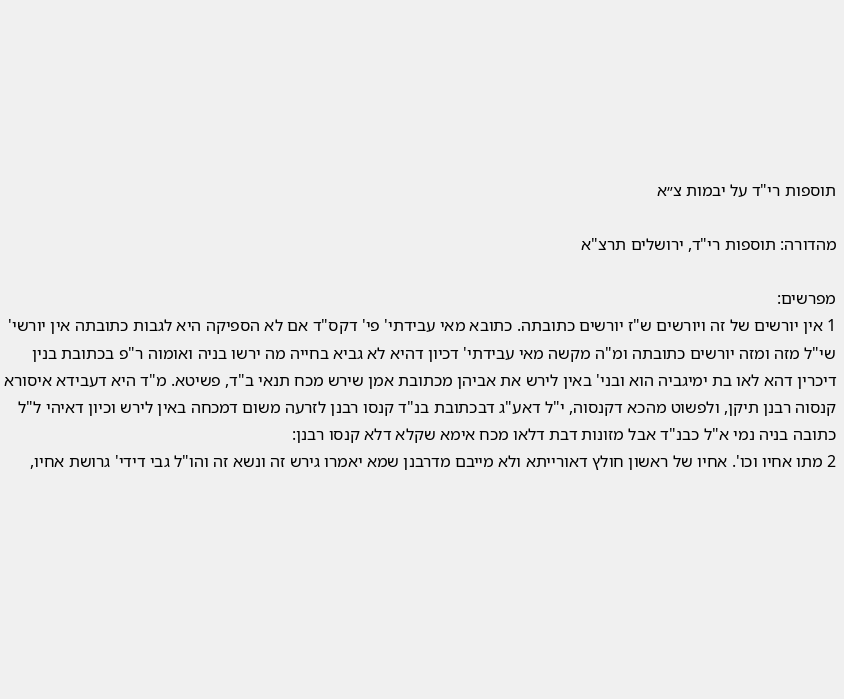תוספות רי"ד על יבמות צ״א

מהדורה: תוספות רי"ד, ירושלים תרצ"א

מפרשים:
1 אין יורשים של זה ויורשים ש"ז יורשים כתובתה. כתובא מאי עבידתי' פי' דקס"ד אם לא הספיקה היא לגבות כתובתה אין יורשי' שי"ל מזה ומזה יורשים כתובתה ומ"ה מקשה מאי עבידתי' דכיון דהיא לא גביא בחייה מה ירשו בניה ואומוה ר"פ בכתובת בנין דיכרין דהא לאו בת ימיגביה הוא ובני' באין לירש את אביהן מכתובת אמן שירש מכח תנאי ב"ד, פשיטא. מ"ד היא דעבידא איסורא קנסוה רבנן תיקן, ולפשוט מהכא דקנסוה, י"ל דאע"ג דבכתובת בנ"ד קנסו רבנן לזרעה משום דמכחה באין לירש וכיון דאיהי ל"ל כתובה בניה נמי א"ל כבנ"ד אבל מזונות דבת דלאו מכח אימא שקלא דלא קנסו רבנן:
2 מתו אחיו וכו'. אחיו של ראשון חולץ דאורייתא ולא מייבם מדרבנן שמא יאמרו גירש זה ונשא זה והו"ל גבי דידי' גרושת אחיו,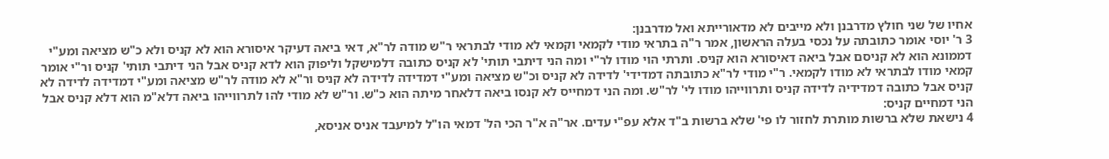אחיו של שני חולץ מדרבנן ולא מייבים לא מדאורייתא ואל מדרבנן:
3 ר' יוסי אומר כתובתה על נכסי בעלה הראשון, אמר ר"ה בתראי מודי לקמאי וקמאי לא מודי לבתראי ר"ש מודה לר"א, דאי ביאה דעיקר איסורא הוא לא קניס ולא כ"ש מציאה ומע"י דממונא הוא לא קניסם אבל ביאה דאיסורא הוא קניס. ותרתי הוי מודו לר"י ומה הני דיתבי תותי' לא קניס כתובה דלמישקל וליפוק הוא לדא קניס אבל הני דיתבי תותי' קניס ור"י אומר קמאי מודו לבתראי לא מודו לקמאי. ר"י מודי לר"א כתובתה דמדידי' לדידה לא קניס וכ"ש מציאה ומע"י דמדידה לדידה לא קניס ור"א לא מודה לר"ש מציאה ומע"י דמדידה לדידה לא קניס אבל כתובה דמדידיה לדידה קניס ותרווייהו מודו לי' לר"ש. ומה הני דמחייס לא קנסו ביאה דלאחר מיתה הוא כ"ש. ור"ש לא מודי להו לתרווייהו ביאה דלא"מ הוא דלא קניס אבל הני דמחיים קניס:
4 נישאת שלא ברשות מותרת לחזור לו פי' שלא ברשות ב"ד אלא עפ"י עדים. אר"ה א"ר הכי הל' דמאי הו"ל למיעבד אניס אניסא,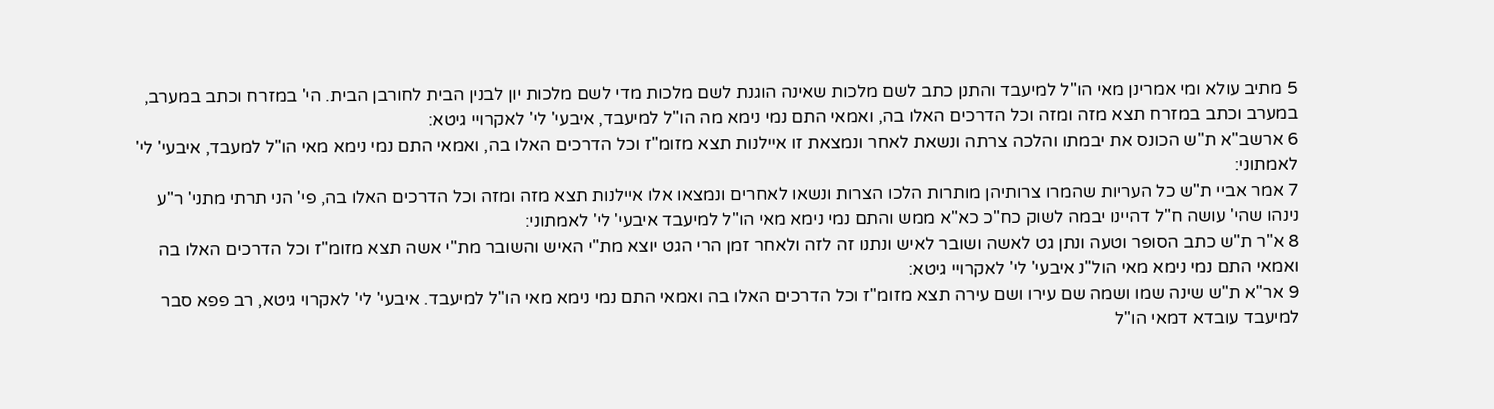5 מתיב עולא ומי אמרינן מאי הו"ל למיעבד והתנן כתב לשם מלכות שאינה הוגנת לשם מלכות מדי לשם מלכות יון לבנין הבית לחורבן הבית. הי' במזרח וכתב במערב, במערב וכתב במזרח תצא מזה ומזה וכל הדרכים האלו בה, ואמאי התם נמי נימא מה הו"ל למיעבד, איבעי' לי' לאקרויי גיטא:
6 ארשב"א ת"ש הכונס את יבמתו והלכה צרתה ונשאת לאחר ונמצאת זו איילנות תצא מזומ"ז וכל הדרכים האלו בה, ואמאי התם נמי נימא מאי הו"ל למעבד, איבעי' לי' לאמתוני:
7 אמר אביי ת"ש כל העריות שהמרו צרותיהן מותרות הלכו הצרות ונשאו לאחרים ונמצאו אלו איילנות תצא מזה ומזה וכל הדרכים האלו בה, פי' הני תרתי מתני' ר"ע נינהו שהי' עושה ח"ל דהיינו יבמה לשוק כח"כ כא"א ממש והתם נמי נימא מאי הו"ל למיעבד איבעי' לי' לאמתוני:
8 א"ר ת"ש כתב הסופר וטעה ונתן גט לאשה ושובר לאיש ונתנו זה לזה ולאחר זמן הרי הגט יוצא מת"י האיש והשובר מת"י אשה תצא מזומ"ז וכל הדרכים האלו בה ואמאי התם נמי נימא מאי הול"נ איבעי' לי' לאקרויי גיטא:
9 אר"א ת"ש שינה שמו ושמה שם עירו ושם עירה תצא מזומ"ז וכל הדרכים האלו בה ואמאי התם נמי נימא מאי הו"ל למיעבד. איבעי' לי' לאקרוי גיטא, רב פפא סבר למיעבד עובדא דמאי הו"ל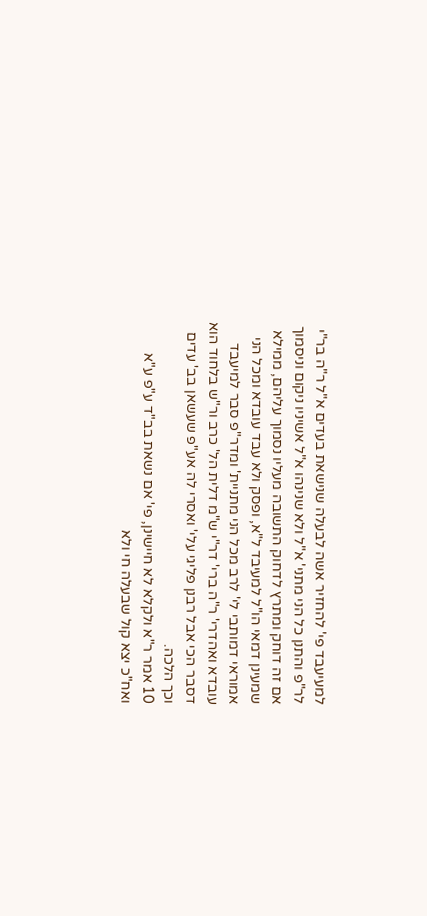למעיעבד פי' להחזיר אשה לבעלה שנישאת בעדים א"ל ר"ה בר"י לר"פ והתנן כל הני מתני' א"ל ולא שנינהו א"ל אשיניו ניקום וניסמוך אם זה דוחק ומתרץ לדחוק התשובה מעליו נסמוך עליהם, ממילא שמעינן דמאי הו"ל למעיבד ל"א, ופסק ולא עבד עובדא ומכל הני אמוראי דמותבי לי' לרב מכל הני מתניית' ומדר"פ סבר למיעבד עובדא ואהדרי' ר"ה ברי' דר"י ש"מ דלית הל' כרב ור"ש בלחוד הוא דסבר הכי אבל רבנן פליגי עלי' ואסרי לה אע"פ שעשאן בב' עדים וכך הלכה.
10 אמר ר"א ולקלא לא חיישינן, פי' אם נשאת בב"ד ע"פ ע"א ואח"כ יצא קול שבעלה חי ולא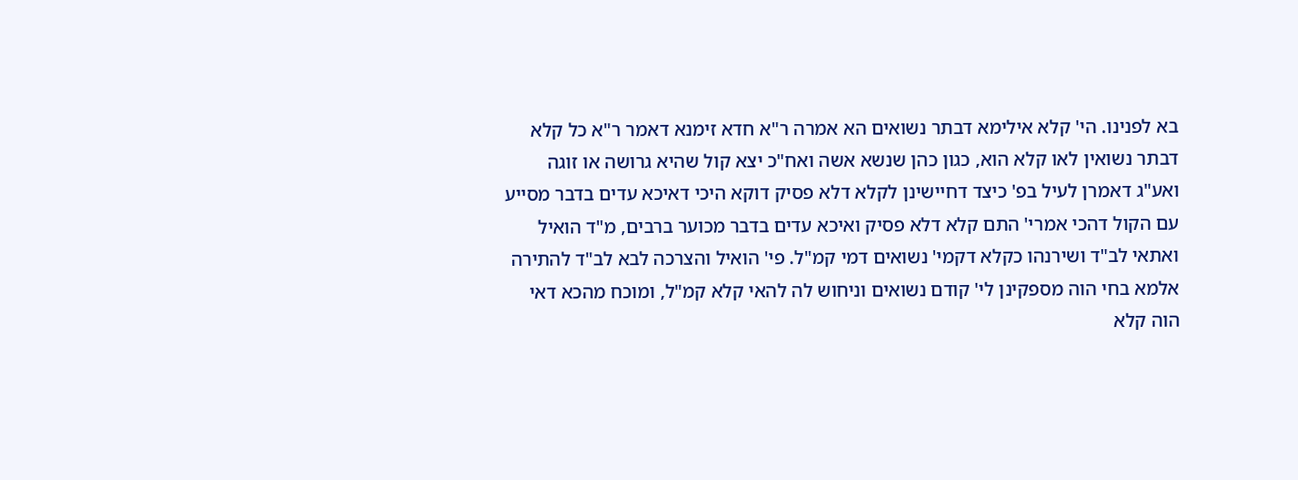בא לפנינו. הי' קלא אילימא דבתר נשואים הא אמרה ר"א חדא זימנא דאמר ר"א כל קלא דבתר נשואין לאו קלא הוא, כגון כהן שנשא אשה ואח"כ יצא קול שהיא גרושה או זוגה ואע"ג דאמרן לעיל בפ' כיצד דחיישינן לקלא דלא פסיק דוקא היכי דאיכא עדים בדבר מסייע עם הקול דהכי אמרי' התם קלא דלא פסיק ואיכא עדים בדבר מכוער ברבים, מ"ד הואיל ואתאי לב"ד ושירנהו כקלא דקמי' נשואים דמי קמ"ל. פי' הואיל והצרכה לבא לב"ד להתירה אלמא בחי הוה מספקינן לי' קודם נשואים וניחוש לה להאי קלא קמ"ל, ומוכח מהכא דאי הוה קלא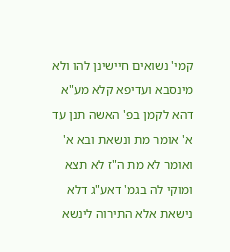קמי' נשואים חיישינן להו ולא מינסבא ועדיפא קלא מע"א דהא לקמן בפ' האשה תנן עד א' אומר מת ונשאת ובא א' ואומר לא מת ה"ז לא תצא ומוקי לה בגמ' דאע"ג דלא נישאת אלא התירוה לינשא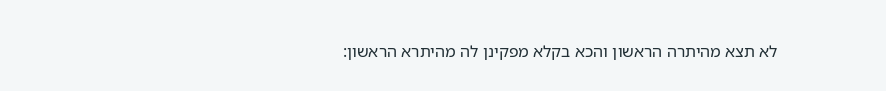לא תצא מהיתרה הראשון והכא בקלא מפקינן לה מהיתרא הראשון: